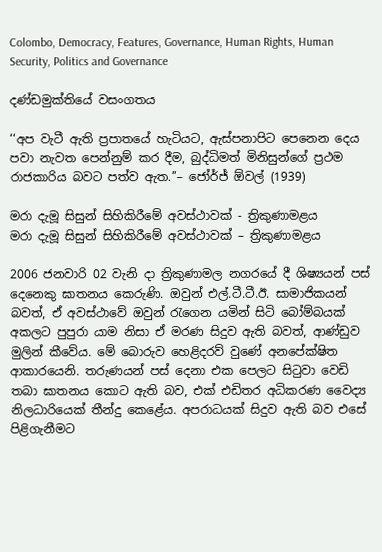Colombo, Democracy, Features, Governance, Human Rights, Human Security, Politics and Governance

දණ්ඩමුක්තියේ වසංගතය

‘‘අප වැටී ඇති ප්‍රපාතයේ හැටියට, ඇස්පනාපිට පෙනෙන දෙය පවා නැවත පෙන්නුම් කර දීම, බුද්ධිමත් මිනිසුන්ගේ ප්‍රථම රාජකාරිය බවට පත්ව ඇත.’’– ජෝර්ජ් ඕවල් (1939)

මරා දැමූ සිසුන් සිහිකිරීමේ අවස්ථාවක් - ත්‍රිකුණාමළය
මරා දැමූ සිසුන් සිහිකිරීමේ අවස්ථාවක් – ත්‍රිකුණාමළය

2006 ජනවාරි 02 වැනි දා ත්‍රිකුණාමල නගරයේ දී ශිෂ්‍යයන් පස් දෙනෙකු ඝාතනය කෙරුණි. ඔවුන් එල්.ටී.ටී.ඊ. සාමාජිකයන් බවත්, ඒ අවස්ථාවේ ඔවුන් රැගෙන යමින් සිටි බෝම්බයක් අකලට පුපුරා යාම නිසා ඒ මරණ සිදුව ඇති බවත්, ආණ්ඩුව මුලින් කීවේය. මේ බොරුව හෙළිදරව් වුණේ අනපේක්ෂිත ආකාරයෙනි. තරුණයන් පස් දෙනා එක පෙලට සිටුවා වෙඩි තබා ඝාතනය කොට ඇති බව, එක් එඩිතර අධිකරණ වෛද්‍ය නිලධාරියෙක් තීන්දු කෙළේය. අපරාධයක් සිදුව ඇති බව එසේ පිළිගැනීමට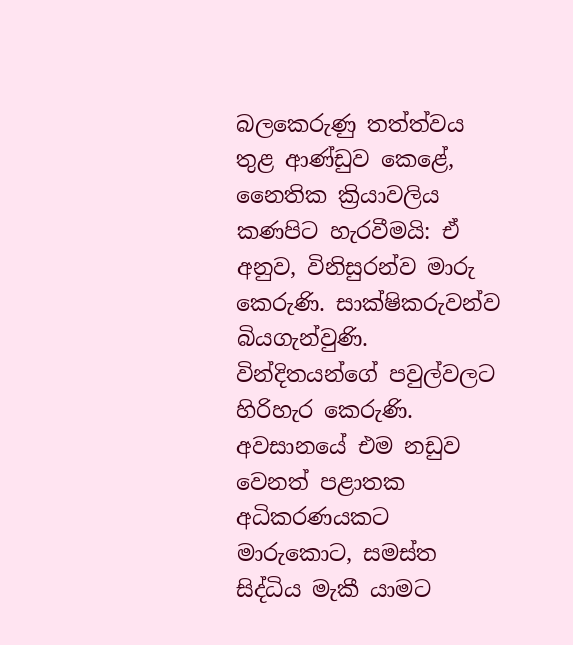බලකෙරුණු තත්ත්වය තුළ ආණ්ඩුව කෙළේ, නෛතික ක්‍රියාවලිය කණපිට හැරවීමයි: ඒ අනුව, විනිසුරන්ව මාරු කෙරුණි. සාක්ෂිකරුවන්ව බියගැන්වුණි. වින්දිතයන්ගේ පවුල්වලට හිරිහැර කෙරුණි. අවසානයේ එම නඩුව වෙනත් පළාතක අධිකරණයකට මාරුකොට, සමස්ත සිද්ධිය මැකී යාමට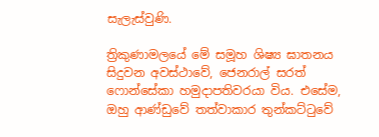සැලැස්වුණි.

ත්‍රිකුණාමලයේ මේ සමූහ ශිෂ්‍ය ඝාතනය සිදුවන අවස්ථාවේ, ජෙනරාල් සරත් ෆොන්සේකා හමුදාපතිවරයා විය. එසේම, ඔහු ආණ්ඩුවේ තත්වාකාර තුන්කට්ටුවේ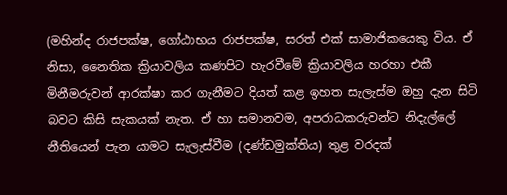(මහින්ද රාජපක්ෂ, ගෝඨාභය රාජපක්ෂ, සරත් එක් සාමාජිකයෙකු විය. ඒ නිසා, නෛතික ක්‍රියාවලිය කණපිට හැරවීමේ ක්‍රියාවලිය හරහා එකී මිනීමරුවන් ආරක්ෂා කර ගැනීමට දියත් කළ ඉහත සැලැස්ම ඔහු දැන සිටි බවට කිසි සැකයක් නැත. ඒ හා සමානවම, අපරාධකරුවන්ට නිදැල්ලේ නීතියෙන් පැන යාමට සැලැස්වීම (දණ්ඩමුක්තිය) තුළ වරදක්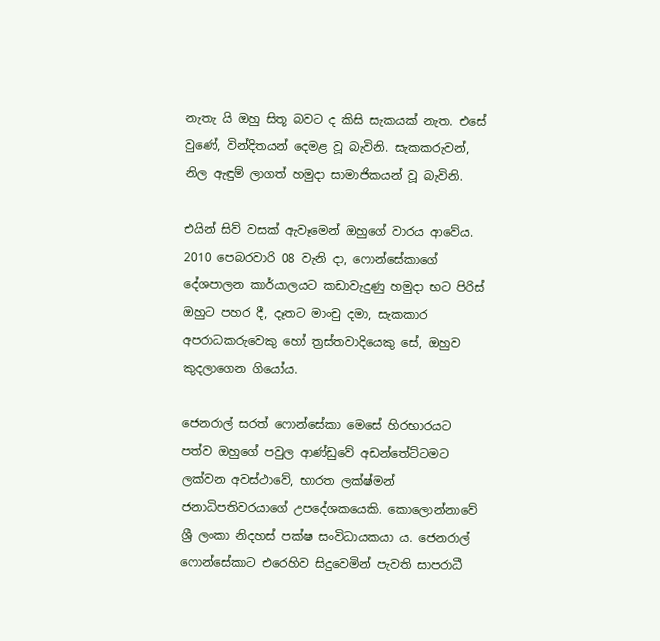නැතැ යි ඔහු සිතූ බවට ද කිසි සැකයක් නැත. එසේ වුණේ, වින්දිතයන් දෙමළ වූ බැවිනි. සැකකරුවන්, නිල ඇඳුම් ලාගත් හමුදා සාමාජිකයන් වූ බැවිනි.

එයින් සිව් වසක් ඇවෑමෙන් ඔහුගේ වාරය ආවේය. 2010 පෙබරවාරි 08 වැනි දා, ෆොන්සේකාගේ දේශපාලන කාර්යාලයට කඩාවැදුණු හමුදා භට පිරිස් ඔහුට පහර දී, දෑතට මාංචු දමා, සැකකාර අපරාධකරුවෙකු හෝ ත්‍රස්තවාදියෙකු සේ, ඔහුව කුදලාගෙන ගියෝය.

ජෙනරාල් සරත් ෆොන්සේකා මෙසේ හිරභාරයට පත්ව ඔහුගේ පවුල ආණ්ඩුවේ අඩන්තේට්ටමට ලක්වන අවස්ථාවේ, භාරත ලක්ෂ්මන් ජනාධිපතිවරයාගේ උපදේශකයෙකි. කොලොන්නාවේ ශ්‍රී ලංකා නිදහස් පක්ෂ සංවිධායකයා ය. ජෙනරාල් ෆොන්සේකාට එරෙහිව සිදුවෙමින් පැවති සාපරාධී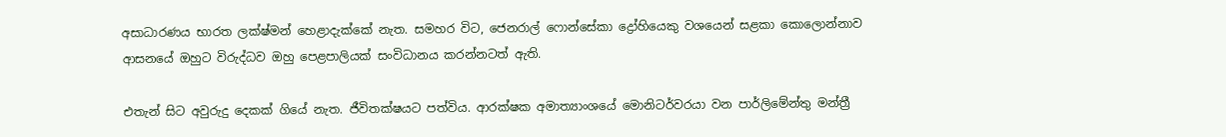අසාධාරණය භාරත ලක්ෂ්මන් හෙළාදැක්කේ නැත. සමහර විට, ජෙනරාල් ෆොන්සේකා ද්‍රෝහියෙකු වශයෙන් සළකා කොලොන්නාව ආසනයේ ඔහුට විරුද්ධව ඔහු පෙළපාලියක් සංවිධානය කරන්නටත් ඇති.

එතැන් සිට අවුරුදු දෙකක් ගියේ නැත. ජීවිතක්ෂයට පත්විය. ආරක්ෂක අමාත්‍යාංශයේ මොනිටර්වරයා වන පාර්ලිමේන්තු මන්ත්‍රී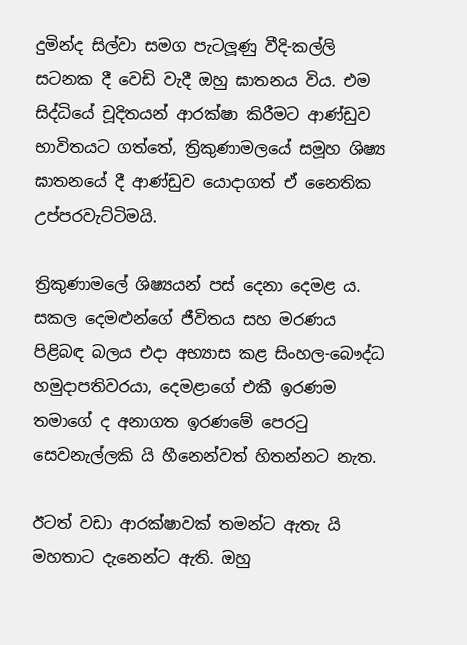දුමින්ද සිල්වා සමග පැටලූණු වීදි-කල්ලි සටනක දී වෙඩි වැදී ඔහු ඝාතනය විය. එම සිද්ධියේ චූදිතයන් ආරක්ෂා කිරීමට ආණ්ඩුව භාවිතයට ගත්තේ, ත්‍රිකුණාමලයේ සමූහ ශිෂ්‍ය ඝාතනයේ දී ආණ්ඩුව යොදාගත් ඒ නෛතික උප්පරවැට්ටිමයි.

ත්‍රිකුණාමලේ ශිෂ්‍යයන් පස් දෙනා දෙමළ ය. සකල දෙමළුන්ගේ ජීවිතය සහ මරණය පිළිබඳ බලය එදා අභ්‍යාස කළ සිංහල-බෞද්ධ හමුදාපතිවරයා, දෙමළාගේ එකී ඉරණම තමාගේ ද අනාගත ඉරණමේ පෙරටු සෙවනැල්ලකි යි හීනෙන්වත් හිතන්නට නැත.

ඊටත් වඩා ආරක්ෂාවක් තමන්ට ඇතැ යි මහතාට දැනෙන්ට ඇති. ඔහු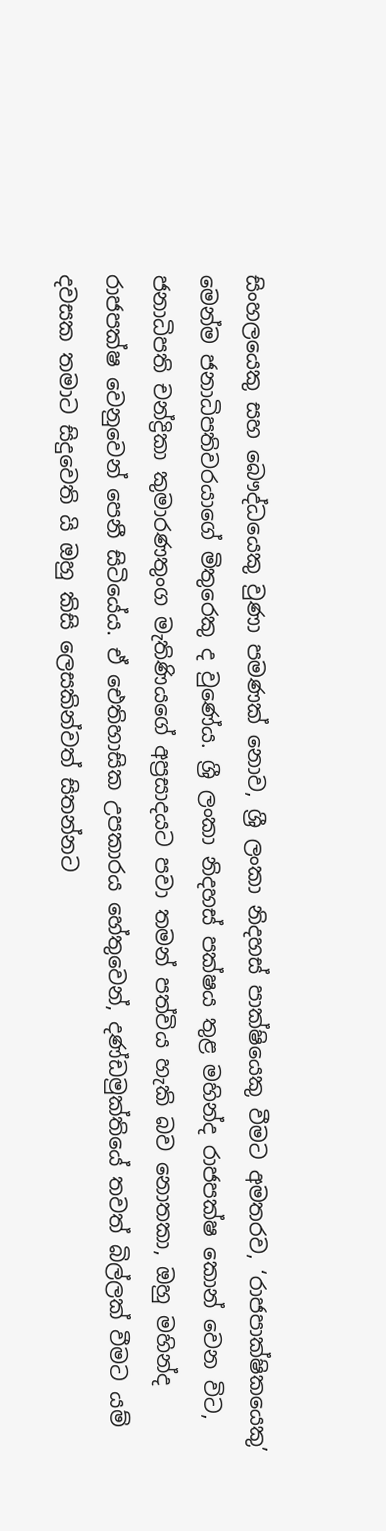සිංහලයෙකු සහ බෞද්ධයෙකු වුණා පමණක් නොව, ශ්‍රී ලංකා නිදහස් පාක්ෂියෙකු වීමට අමතරව, ‘රාජපාක්ෂිකයෙකු’ මෙන්ම ජනාධිපතිවරයාගේ මිතුරෙකු ද වුණේය. ශ්‍රී ලංකා නිදහස් පක්ෂය තුළ මහින්ද රාජපක්ෂ කොන් වෙන විට, ජනාධිපති චන්ද්‍රිකා කුමාරණතුංග මැතිණියගේ අප්‍රසාදයට පවා තමන් පත්විය හැකි බව නොතකා, ඔහු මහින්ද රාජපක්ෂ වෙනුවෙන් පෙනී සිටියේය. ඒ ඓතිහාසික උපකාරය හේතුවෙන්, දණ්ඩමුක්තියේ තවත් බිල්ලක් වීමට යම් දවසක තමාට සිදුවෙති යි ඔහු කිසි ලෙසකින්වත් සිතන්නට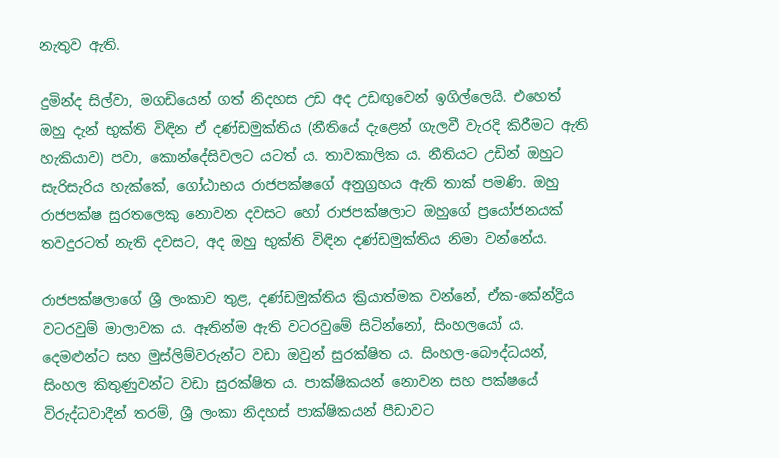නැතුව ඇති.

දුමින්ද සිල්වා, මගඩියෙන් ගත් නිදහස උඩ අද උඩඟුවෙන් ඉගිල්ලෙයි. එහෙත් ඔහු දැන් භුක්ති විඳින ඒ දණ්ඩමුක්තිය (නීතියේ දැළෙන් ගැලවී වැරදි කිරීමට ඇති හැකියාව) පවා, කොන්දේසිවලට යටත් ය. තාවකාලික ය. නීතියට උඩින් ඔහුට සැරිසැරිය හැක්කේ, ගෝඨාභය රාජපක්ෂගේ අනුග්‍රහය ඇති තාක් පමණි. ඔහු රාජපක්ෂ සුරතලෙකු නොවන දවසට හෝ රාජපක්ෂලාට ඔහුගේ ප්‍රයෝජනයක් තවදුරටත් නැති දවසට, අද ඔහු භුක්ති විඳින දණ්ඩමුක්තිය නිමා වන්නේය.

රාජපක්ෂලාගේ ශ්‍රී ලංකාව තුළ, දණ්ඩමුක්තිය ක්‍රියාත්මක වන්නේ, ඒක-කේන්ද්‍රිය වටරවුම් මාලාවක ය. ඈතින්ම ඇති වටරවුමේ සිටින්නෝ, සිංහලයෝ ය. දෙමළුන්ට සහ මුස්ලිම්වරුන්ට වඩා ඔවුන් සුරක්ෂිත ය. සිංහල-බෞද්ධයන්, සිංහල කිතුණුවන්ට වඩා සුරක්ෂිත ය. පාක්ෂිකයන් නොවන සහ පක්ෂයේ විරුද්ධවාදීන් තරම්, ශ්‍රී ලංකා නිදහස් පාක්ෂිකයන් පීඩාවට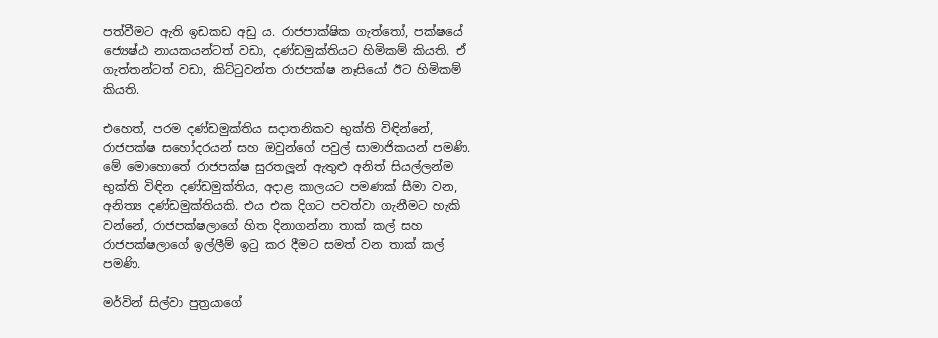පත්වීමට ඇති ඉඩකඩ අඩු ය. රාජපාක්ෂික ගැත්තෝ, පක්ෂයේ ජ්‍යෙෂ්ඨ නායකයන්ටත් වඩා, දණ්ඩමුක්තියට හිමිකම් කියති. ඒ ගැත්තන්ටත් වඩා, කිට්ටුවන්ත රාජපක්ෂ නෑසියෝ ඊට හිමිකම් කියති.

එහෙත්, පරම දණ්ඩමුක්තිය සදාතනිකව භුක්ති විඳින්නේ, රාජපක්ෂ සහෝදරයන් සහ ඔවුන්ගේ පවුල් සාමාජිකයන් පමණි. මේ මොහොතේ රාජපක්ෂ සුරතලූන් ඇතුළු අනිත් සියල්ලන්ම භුක්ති විඳින දණ්ඩමුක්තිය, අදාළ කාලයට පමණක් සීමා වන, අනිත්‍ය දණ්ඩමුක්තියකි. එය එක දිගට පවත්වා ගැනීමට හැකි වන්නේ, රාජපක්ෂලාගේ හිත දිනාගන්නා තාක් කල් සහ රාජපක්ෂලාගේ ඉල්ලීම් ඉටු කර දීමට සමත් වන තාක් කල් පමණි.

මර්වින් සිල්වා පුත්‍රයාගේ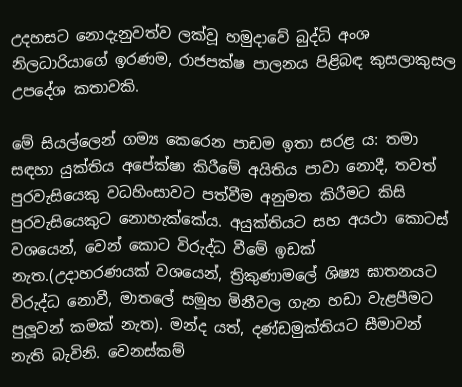උදහසට නොදැනුවත්ව ලක්වූ හමුදාවේ බුද්ධි අංශ නිලධාරියාගේ ඉරණම, රාජපක්ෂ පාලනය පිළිබඳ කුසලාකුසල උපදේශ කතාවකි.

මේ සියල්ලෙන් ගම්‍ය කෙරෙන පාඩම ඉතා සරළ ය: තමා සඳහා යුක්තිය අපේක්ෂා කිරීමේ අයිතිය පාවා නොදී, තවත් පුරවැසියෙකු වධහිංසාවට පත්වීම අනුමත කිරීමට කිසි පුරවැසියෙකුට නොහැක්කේය. අයුක්තියට සහ අයථා කොටස් වශයෙන්, වෙන් කොට විරුද්ධ වීමේ ඉඩක් නැත.(උදාහරණයක් වශයෙන්, ත්‍රිකුණාමලේ ශිෂ්‍ය ඝාතනයට විරුද්ධ නොවී, මාතලේ සමූහ මිනීවල ගැන හඩා වැළපීමට පුලූවන් කමක් නැත). මන්ද යත්, දණ්ඩමුක්තියට සීමාවන් නැති බැවිනි. වෙනස්කම්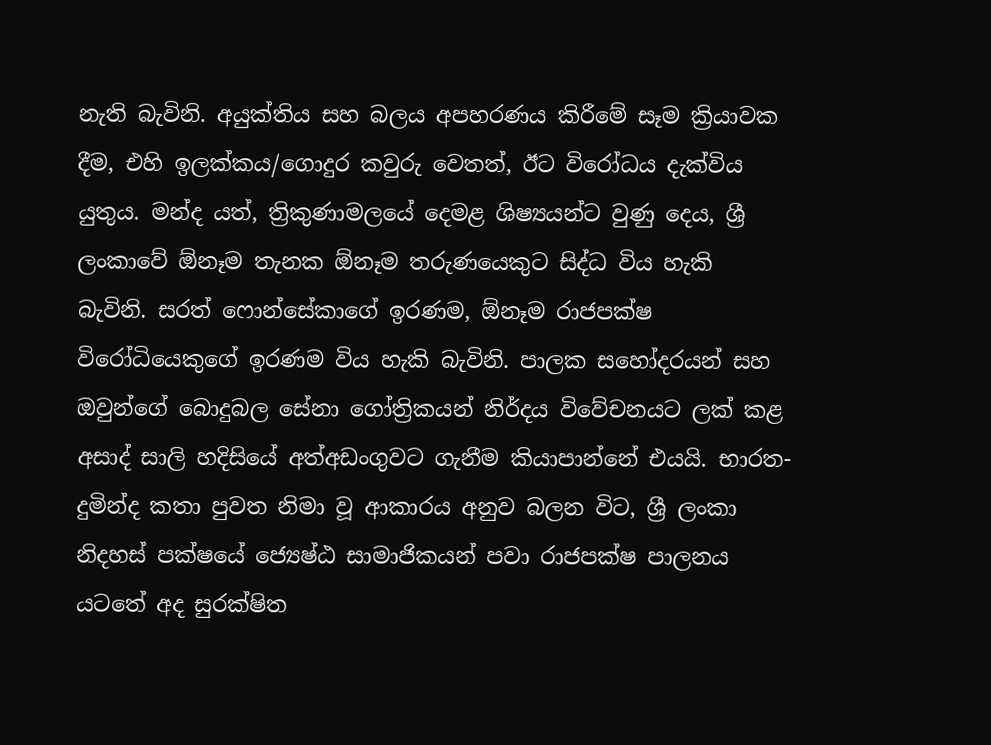නැති බැවිනි. අයුක්තිය සහ බලය අපහරණය කිරීමේ සෑම ක්‍රියාවක දීම, එහි ඉලක්කය/ගොදුර කවුරු වෙතත්, ඊට විරෝධය දැක්විය යුතුය. මන්ද යත්, ත්‍රිකුණාමලයේ දෙමළ ශිෂ්‍යයන්ට වුණු දෙය, ශ්‍රී ලංකාවේ ඕනෑම තැනක ඕනෑම තරුණයෙකුට සිද්ධ විය හැකි බැවිනි. සරත් ෆොන්සේකාගේ ඉරණම, ඕනෑම රාජපක්ෂ විරෝධියෙකුගේ ඉරණම විය හැකි බැවිනි. පාලක සහෝදරයන් සහ ඔවුන්ගේ බොදුබල සේනා ගෝත්‍රිකයන් නිර්දය විවේචනයට ලක් කළ අසාද් සාලි හදිසියේ අත්අඩංගුවට ගැනීම කියාපාන්නේ එයයි. භාරත-දුමින්ද කතා පුවත නිමා වූ ආකාරය අනුව බලන විට, ශ්‍රී ලංකා නිදහස් පක්ෂයේ ජ්‍යෙෂ්ඨ සාමාජිකයන් පවා රාජපක්ෂ පාලනය යටතේ අද සුරක්ෂිත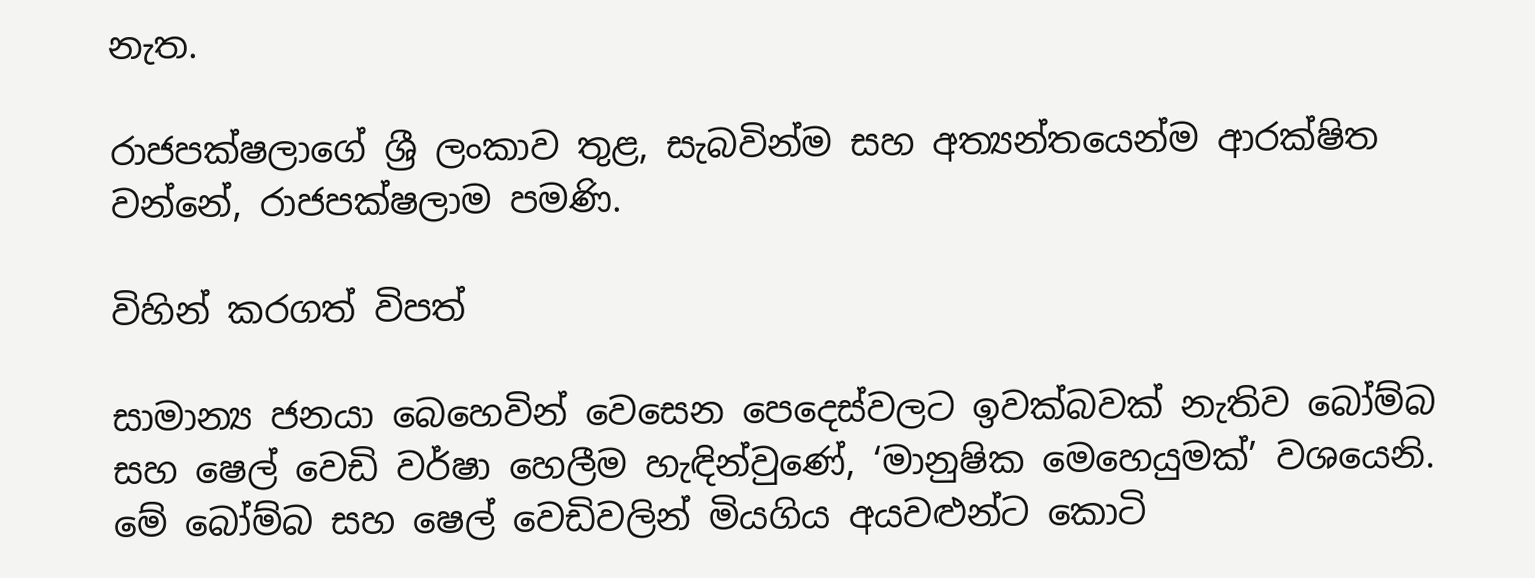නැත.

රාජපක්ෂලාගේ ශ්‍රී ලංකාව තුළ, සැබවින්ම සහ අත්‍යන්තයෙන්ම ආරක්ෂිත වන්නේ, රාජපක්ෂලාම පමණි.

විහින් කරගත් විපත්

සාමාන්‍ය ජනයා බෙහෙවින් වෙසෙන පෙදෙස්වලට ඉවක්බවක් නැතිව බෝම්බ සහ ෂෙල් වෙඩි වර්ෂා හෙලීම හැඳින්වුණේ, ‘මානුෂික මෙහෙයුමක්’ වශයෙනි. මේ බෝම්බ සහ ෂෙල් වෙඩිවලින් මියගිය අයවළුන්ට කොටි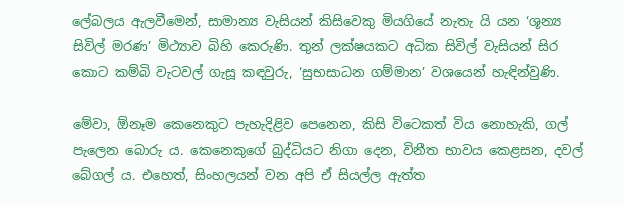ලේබලය ඇලවීමෙන්, සාමාන්‍ය වැසියන් කිසිවෙකු මියගියේ නැතැ යි යන ‘ශූන්‍ය සිවිල් මරණ’ මිථ්‍යාව බිහි කෙරුණි. තුන් ලක්ෂයකට අධික සිවිල් වැසියන් සිර කොට කම්බි වැටවල් ගැසූ කඳවුරු, ‘සුභසාධන ගම්මාන’ වශයෙන් හැඳින්වුණි.

මේවා, ඕනෑම කෙනෙකුට පැහැදිළිව පෙනෙන, කිසි විටෙකත් විය නොහැකි, ගල් පැලෙන බොරු ය. කෙනෙකුගේ බුද්ධියට නිගා දෙන, විනීත භාවය කෙළසන, දවල් බේගල් ය. එහෙත්, සිංහලයන් වන අපි ඒ සියල්ල ඇත්ත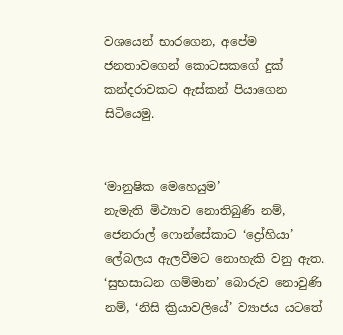වශයෙන් භාරගෙන, අපේම ජනතාවගෙන් කොටසකගේ දුක් කන්දරාවකට ඇස්කන් පියාගෙන සිටියෙමු.


‘මානුෂික මෙහෙයුම’
නැමැති මිථ්‍යාව නොතිබුණි නම්, ජෙනරාල් ෆොන්සේකාට ‘ද්‍රෝහියා’ ලේබලය ඇලවීමට නොහැකි වනු ඇත. ‘සුභසාධන ගම්මාන’ බොරුව නොවුණි නම්, ‘නිසි ක්‍රියාවලියේ’ ව්‍යාජය යටතේ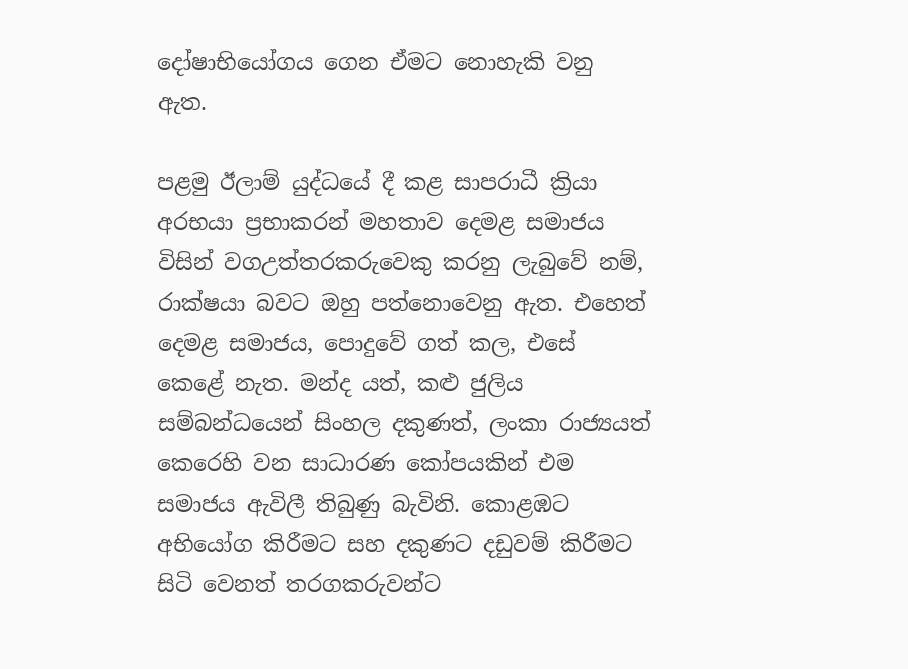දෝෂාභියෝගය ගෙන ඒමට නොහැකි වනු ඇත.

පළමු ඊලාම් යුද්ධයේ දී කළ සාපරාධී ක්‍රියා අරභයා ප්‍රභාකරන් මහතාව දෙමළ සමාජය විසින් වගඋත්තරකරුවෙකු කරනු ලැබුවේ නම්, රාක්ෂයා බවට ඔහු පත්නොවෙනු ඇත. එහෙත් දෙමළ සමාජය, පොදුවේ ගත් කල, එසේ කෙළේ නැත. මන්ද යත්, කළු ජුලිය සම්බන්ධයෙන් සිංහල දකුණත්, ලංකා රාජ්‍යයත් කෙරෙහි වන සාධාරණ කෝපයකින් එම සමාජය ඇවිලී තිබුණු බැවිනි. කොළඹට අභියෝග කිරීමට සහ දකුණට දඩුවම් කිරීමට සිටි වෙනත් තරගකරුවන්ට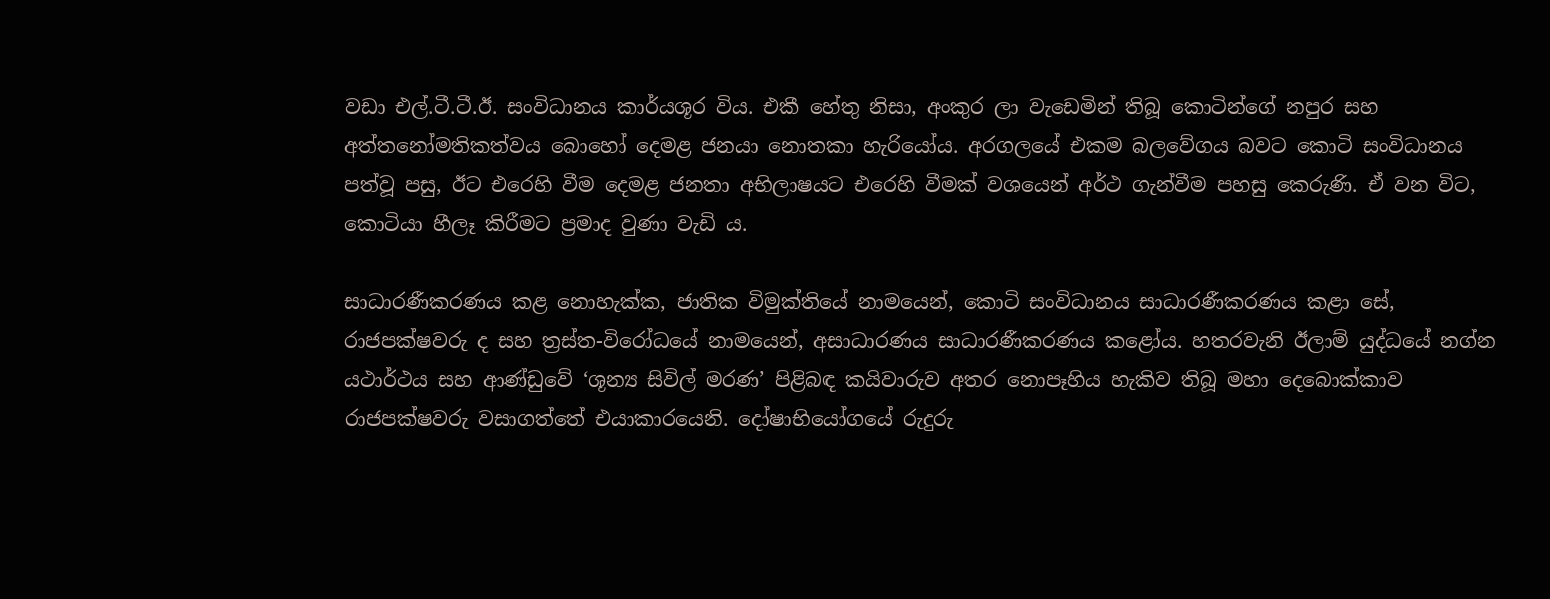වඩා එල්.ටී.ටී.ඊ. සංවිධානය කාර්යශූර විය. එකී හේතු නිසා, අංකුර ලා වැඩෙමින් තිබූ කොටින්ගේ නපුර සහ අත්තනෝමතිකත්වය බොහෝ දෙමළ ජනයා නොතකා හැරියෝය. අරගලයේ එකම බලවේගය බවට කොටි සංවිධානය පත්වූ පසු, ඊට එරෙහි වීම දෙමළ ජනතා අභිලාෂයට එරෙහි වීමක් වශයෙන් අර්ථ ගැන්වීම පහසු කෙරුණි. ඒ වන විට, කොටියා හීලෑ කිරීමට ප්‍රමාද වුණා වැඩි ය.

සාධාරණීකරණය කළ නොහැක්ක, ජාතික විමුක්තියේ නාමයෙන්, කොටි සංවිධානය සාධාරණීකරණය කළා සේ, රාජපක්ෂවරු ද සහ ත්‍රස්ත-විරෝධයේ නාමයෙන්, අසාධාරණය සාධාරණීකරණය කළෝය. හතරවැනි ඊලාම් යුද්ධයේ නග්න යථාර්ථය සහ ආණ්ඩුවේ ‘ශූන්‍ය සිවිල් මරණ’ පිළිබඳ කයිවාරුව අතර නොපෑහිය හැකිව තිබූ මහා දෙබොක්කාව රාජපක්ෂවරු වසාගත්තේ එයාකාරයෙනි. දෝෂාභියෝගයේ රුදුරු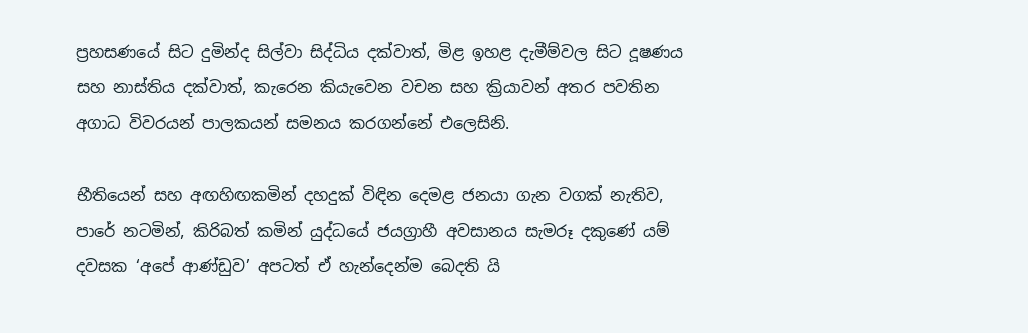ප්‍රහසණයේ සිට දුමින්ද සිල්වා සිද්ධිය දක්වාත්, මිළ ඉහළ දැමීම්වල සිට දූෂණය සහ නාස්තිය දක්වාත්, කැරෙන කියැවෙන වචන සහ ක්‍රියාවන් අතර පවතින අගාධ විවරයන් පාලකයන් සමනය කරගන්නේ එලෙසිනි.

භීතියෙන් සහ අඟහිඟකමින් දහදුක් විඳින දෙමළ ජනයා ගැන වගක් නැතිව, පාරේ නටමින්, කිරිබත් කමින් යුද්ධයේ ජයග්‍රාහී අවසානය සැමරූ දකුණේ යම් දවසක ‘අපේ ආණ්ඩුව’ අපටත් ඒ හැන්දෙන්ම බෙදති යි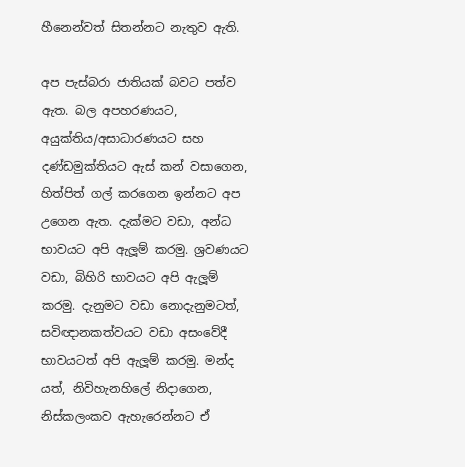හීනෙන්වත් සිතන්නට නැතුව ඇති.

අප පැස්බරා ජාතියක් බවට පත්ව ඇත. බල අපහරණයට, අයුක්තිය/අසාධාරණයට සහ දණ්ඩමුක්තියට ඇස් කන් වසාගෙන, හිත්පිත් ගල් කරගෙන ඉන්නට අප උගෙන ඇත. දැක්මට වඩා, අන්ධ භාවයට අපි ඇලූම් කරමු. ශ්‍රවණයට වඩා, බිහිරි භාවයට අපි ඇලූම් කරමු. දැනුමට වඩා නොදැනුමටත්, සවිඥානකත්වයට වඩා අසංවේදී භාවයටත් අපි ඇලූම් කරමු. මන්ද යත්, නිවිහැනහිලේ නිදාගෙන, නිස්කලංකව ඇහැරෙන්නට ඒ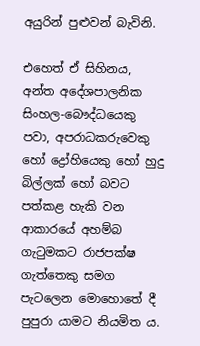අයුරින් පුළුවන් බැවිනි.

එහෙත් ඒ සිහිනය, අන්ත අදේශපාලනික සිංහල-බෞද්ධයෙකු පවා, අපරාධකරුවෙකු හෝ ද්‍රෝහියෙකු හෝ හුදු බිල්ලක් හෝ බවට පත්කළ හැකි වන ආකාරයේ අහම්බ ගැටුමකට රාජපක්ෂ ගැත්තෙකු සමග පැටලෙන මොහොතේ දී පුපුරා යාමට නියමිත ය.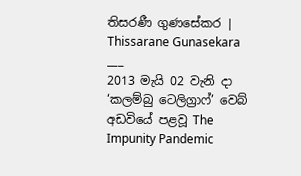තිසරණී ගුණසේකර | Thissarane Gunasekara
___
2013 මැයි 02 වැනි දා ‘කලම්බු ටෙලිග්‍රාෆ්’ වෙබ් අඩවියේ පළවූ The Impunity Pandemic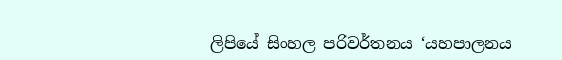ලිපියේ සිංහල පරිවර්තනය ‘යහපාලනය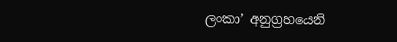ලංකා’ අනුග්‍රහයෙනි